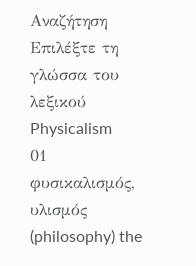Αναζήτηση
Επιλέξτε τη γλώσσα του λεξικού
Physicalism
01
φυσικαλισμός, υλισμός
(philosophy) the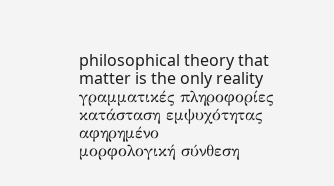philosophical theory that matter is the only reality
γραμματικές πληροφορίες
κατάσταση εμψυχότητας
αφηρημένο
μορφολογική σύνθεση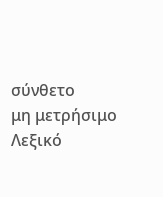σύνθετο
μη μετρήσιμο
Λεξικό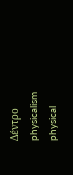Δέντρο
physicalism
physical